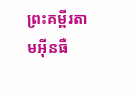ព្រះគម្ពីរតាមអ៊ីនធឺ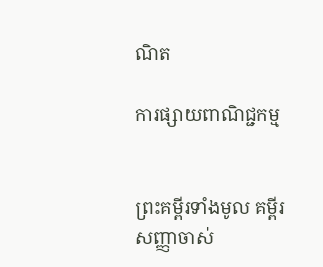ណិត

ការផ្សាយពាណិជ្ជកម្ម


ព្រះគម្ពីរទាំងមូល គម្ពីរសញ្ញាចាស់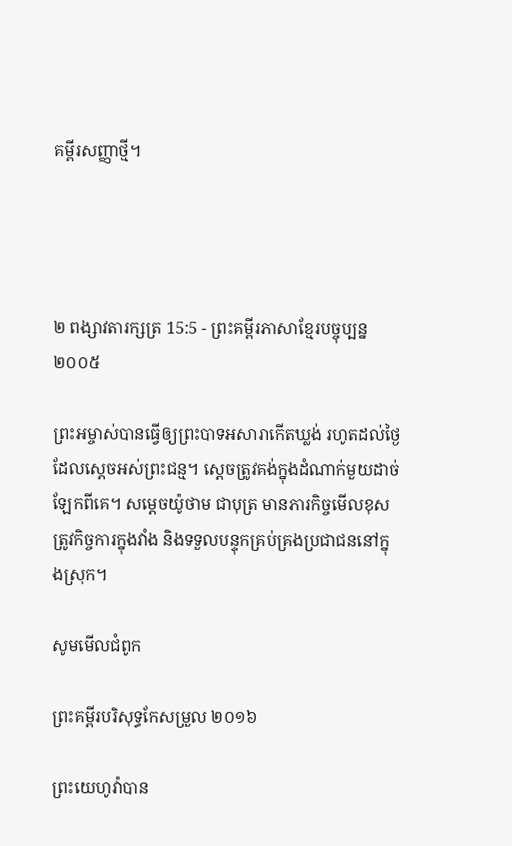គម្ពីរសញ្ញាថ្មី។




២ ពង្សាវ‌តារ‌ក្សត្រ 15:5 - ព្រះគម្ពីរភាសាខ្មែរបច្ចុប្បន្ន ២០០៥

ព្រះ‌អម្ចាស់បានធ្វើឲ្យព្រះ‌បាទអសា‌រាកើតឃ្លង់ រហូតដល់ថ្ងៃដែលស្ដេចអស់ព្រះ‌ជន្ម។ ស្ដេចត្រូវគង់ក្នុងដំណាក់មួយដាច់ឡែកពីគេ។ សម្ដេចយ៉ូថាម ជាបុត្រ មានភារ‌កិច្ចមើលខុសត្រូវកិច្ចការក្នុងវាំង និងទទួលបន្ទុកគ្រប់‌គ្រងប្រជា‌ជននៅក្នុងស្រុក។

សូមមើលជំពូក

ព្រះគម្ពីរបរិសុទ្ធកែសម្រួល ២០១៦

ព្រះ‌យេហូវ៉ាបាន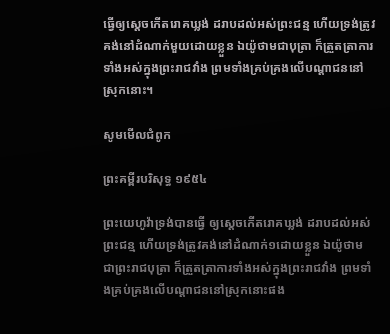ធ្វើឲ្យស្តេចកើតរោគឃ្លង់ ដរាបដល់អស់ព្រះ‌ជន្ម ហើយទ្រង់ត្រូវគង់នៅដំណាក់មួយដោយខ្លួន ឯយ៉ូថាមជា‌បុត្រា ក៏ត្រួត‌ត្រាការទាំងអស់ក្នុងព្រះ‌រាជ‌វាំង ព្រមទាំងគ្រប់‌គ្រងលើបណ្ដា‌ជននៅស្រុកនោះ។

សូមមើលជំពូក

ព្រះគម្ពីរបរិសុទ្ធ ១៩៥៤

ព្រះ‌យេហូវ៉ាទ្រង់បានធ្វើ ឲ្យស្តេចកើតរោគឃ្លង់ ដរាបដល់អស់ព្រះ‌ជន្ម ហើយទ្រង់ត្រូវគង់នៅដំណាក់១ដោយខ្លួន ឯយ៉ូថាម ជាព្រះ‌រាជ‌បុត្រា ក៏ត្រួត‌ត្រាការទាំងអស់ក្នុងព្រះ‌រាជ‌វាំង ព្រមទាំងគ្រប់‌គ្រងលើបណ្តាជននៅស្រុកនោះផង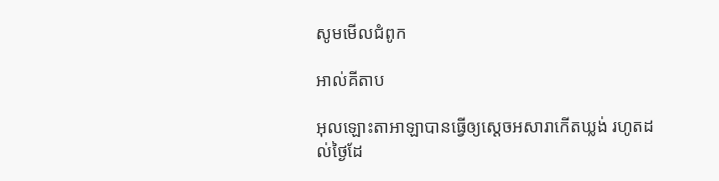សូមមើលជំពូក

អាល់គីតាប

អុលឡោះ‌តាអាឡាបានធ្វើឲ្យស្តេចអសារាកើតឃ្លង់ រហូតដល់ថ្ងៃដែ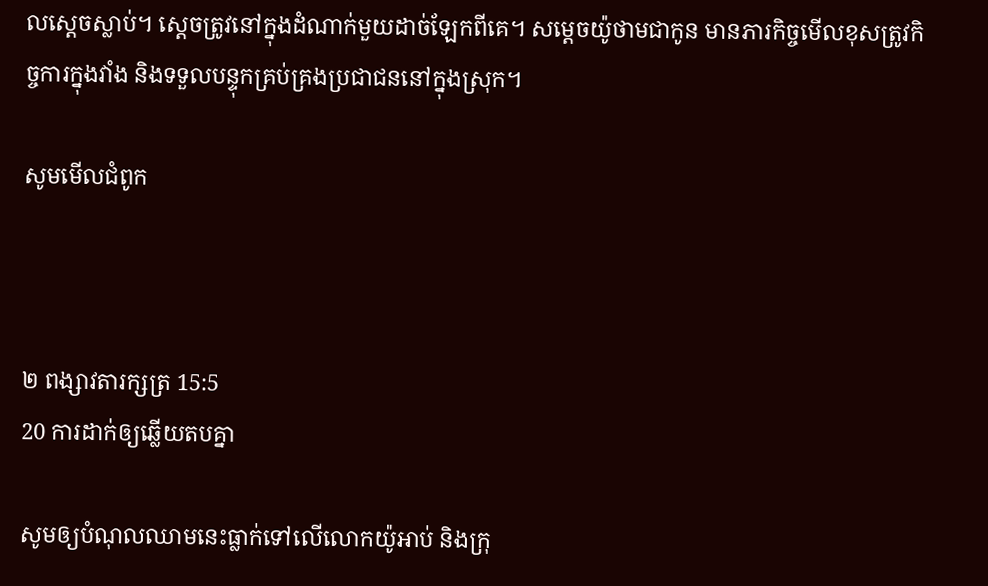លស្តេចស្លាប់។ ស្តេចត្រូវនៅក្នុងដំណាក់មួយដាច់ឡែកពីគេ។ សម្តេចយ៉ូថាមជាកូន មានភារកិច្ចមើលខុសត្រូវកិច្ចការក្នុងវាំង និងទទួលបន្ទុកគ្រប់‌គ្រងប្រជា‌ជននៅក្នុងស្រុក។

សូមមើលជំពូក



២ ពង្សាវ‌តារ‌ក្សត្រ 15:5
20 ការដាក់ឲ្យឆ្លើយតបគ្នា

សូមឲ្យបំណុលឈាមនេះធ្លាក់ទៅលើលោកយ៉ូអាប់ និងក្រុ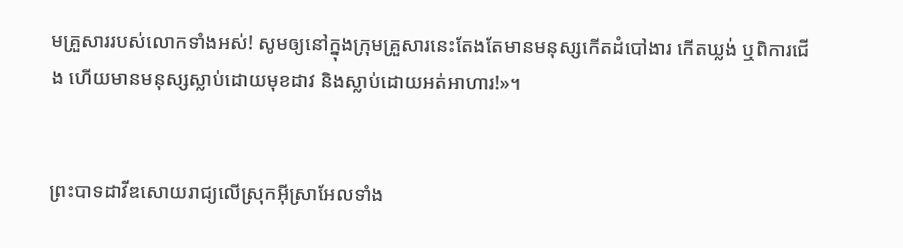មគ្រួសាររបស់លោកទាំងអស់! សូមឲ្យនៅក្នុងក្រុមគ្រួសារនេះតែងតែមានមនុស្សកើតដំបៅ‌ងារ កើតឃ្លង់ ឬពិការជើង ហើយមានមនុស្សស្លាប់ដោយមុខដាវ និងស្លាប់ដោយអត់អាហារ!»។


ព្រះ‌បាទដាវីឌសោយរាជ្យលើស្រុកអ៊ីស្រា‌អែលទាំង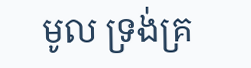មូល ទ្រង់គ្រ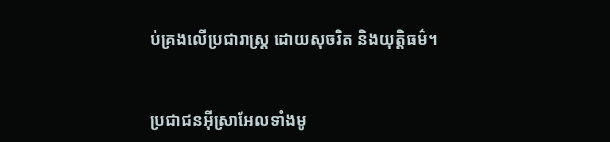ប់‌គ្រងលើប្រជា‌រាស្ត្រ ដោយសុចរិត និងយុត្តិធម៌។


ប្រជា‌ជនអ៊ីស្រា‌អែលទាំងមូ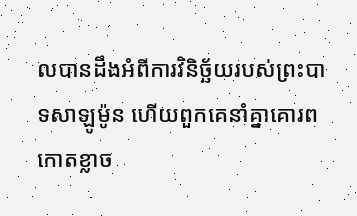លបានដឹងអំពីការវិនិច្ឆ័យរបស់ព្រះ‌បាទសាឡូម៉ូន ហើយពួកគេនាំគ្នាគោរពកោតខ្លាច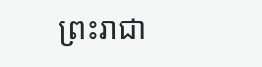ព្រះ‌រាជា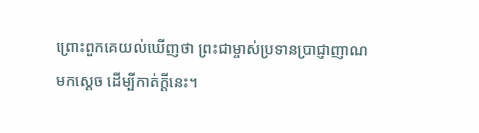ព្រោះពួកគេយល់ឃើញថា ព្រះ‌ជាម្ចាស់ប្រទានប្រាជ្ញា‌ញាណមកស្ដេច ដើម្បីកាត់ក្ដីនេះ។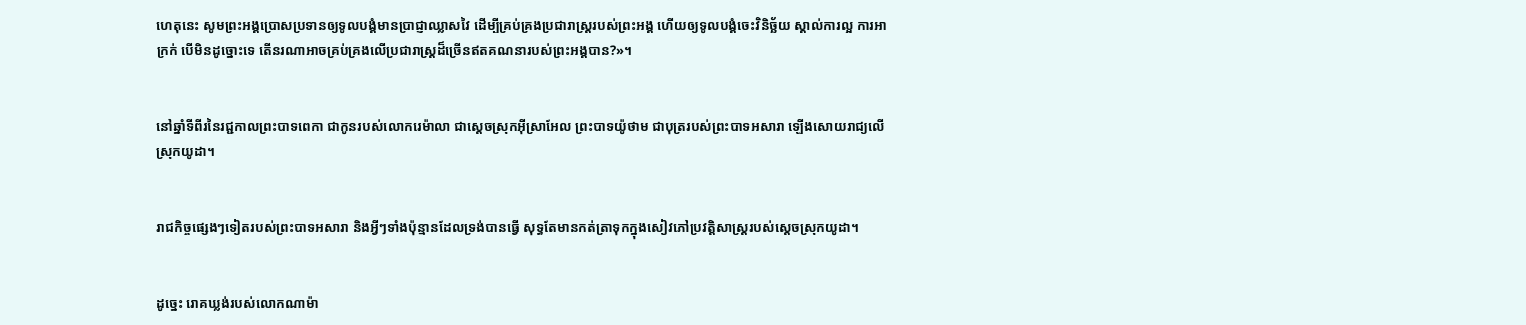ហេតុនេះ សូមព្រះអង្គប្រោសប្រទានឲ្យទូលបង្គំមានប្រាជ្ញាឈ្លាសវៃ ដើម្បីគ្រប់‌គ្រងប្រជា‌រាស្ត្ររបស់ព្រះអង្គ ហើយឲ្យទូលបង្គំចេះវិនិច្ឆ័យ ស្គាល់ការល្អ ការអាក្រក់ បើមិនដូច្នោះទេ តើនរណាអាចគ្រប់‌គ្រងលើប្រជា‌រាស្ត្រដ៏ច្រើនឥតគណនារបស់ព្រះអង្គបាន?»។


នៅឆ្នាំទីពីរនៃរជ្ជកាលព្រះ‌បាទពេកា ជាកូនរបស់លោករេម៉ា‌លា ជាស្ដេចស្រុកអ៊ីស្រា‌អែល ព្រះ‌បាទយ៉ូថាម ជាបុត្ររបស់ព្រះ‌បាទអសា‌រា ឡើងសោយរាជ្យលើស្រុកយូដា។


រាជកិច្ចផ្សេងៗទៀតរបស់ព្រះ‌បាទអសា‌រា និងអ្វីៗទាំងប៉ុន្មានដែលទ្រង់បានធ្វើ សុទ្ធតែមានកត់‌ត្រាទុកក្នុងសៀវភៅប្រវត្តិសាស្ត្ររបស់ស្ដេចស្រុកយូដា។


ដូច្នេះ រោគឃ្លង់របស់លោកណាម៉ា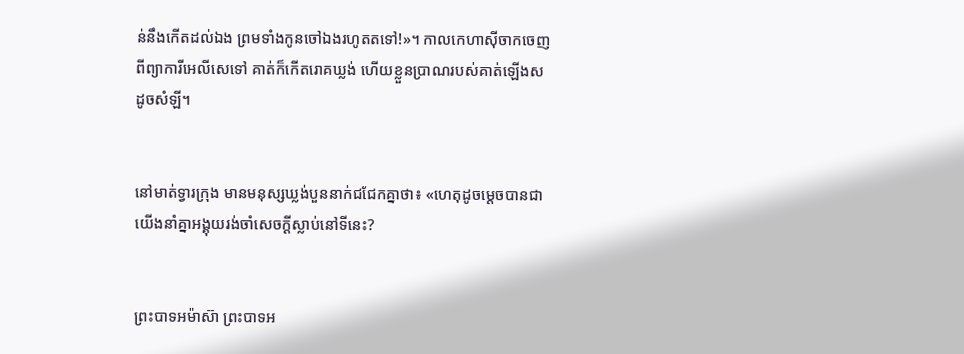ន់នឹងកើតដល់ឯង ព្រមទាំងកូនចៅឯងរហូតតទៅ!»។ កាលកេហា‌ស៊ីចាកចេញពីព្យាការីអេលីសេទៅ គាត់ក៏កើតរោគឃ្លង់ ហើយខ្លួនប្រាណរបស់គាត់ឡើងសដូចសំឡី។


នៅមាត់ទ្វារក្រុង មានមនុស្សឃ្លង់បួននាក់ជជែកគ្នាថា៖ «ហេតុដូចម្ដេចបានជាយើងនាំគ្នាអង្គុយរង់‌ចាំសេចក្ដីស្លាប់នៅទីនេះ?


ព្រះ‌បាទអម៉ា‌ស៊ា ព្រះ‌បាទអ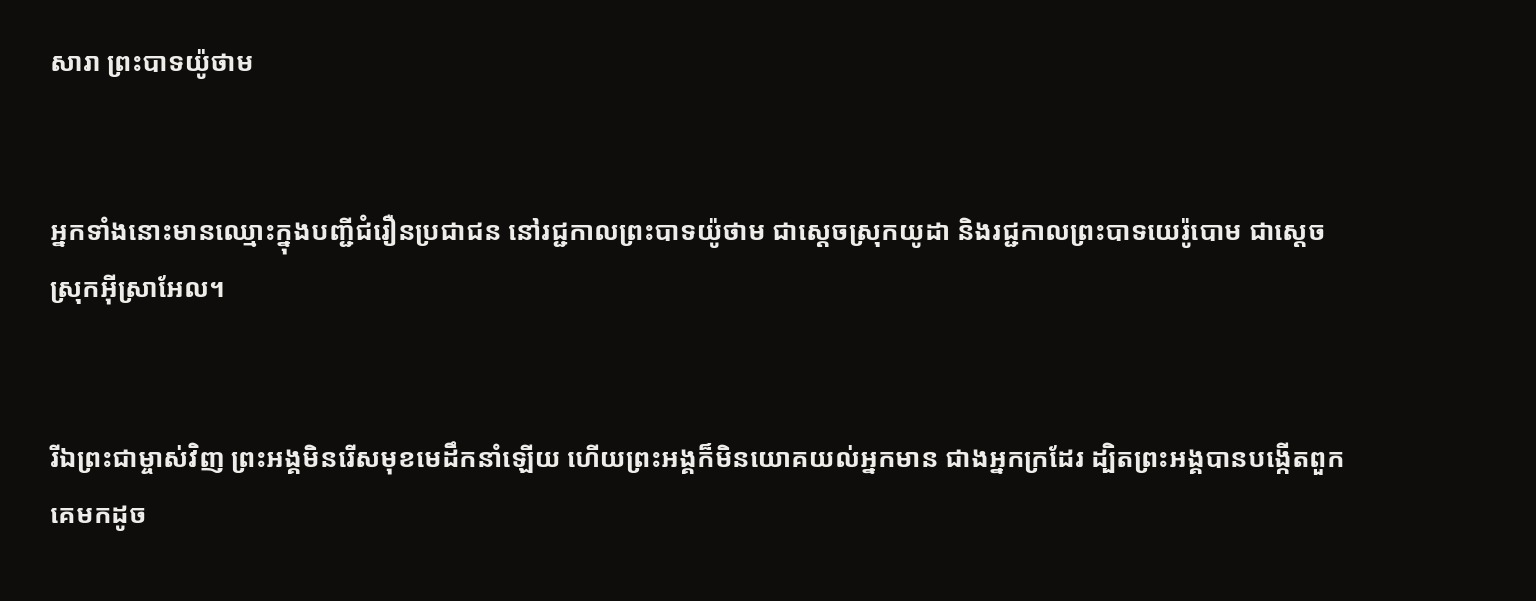សា‌រា ព្រះ‌បាទយ៉ូថាម


អ្នកទាំងនោះមានឈ្មោះក្នុងបញ្ជីជំរឿនប្រជា‌ជន នៅរជ្ជ‌កាលព្រះ‌បាទយ៉ូថាម ជាស្ដេចស្រុកយូដា និងរជ្ជ‌កាលព្រះ‌បាទយេរ៉ូ‌បោម ជាស្ដេចស្រុកអ៊ីស្រា‌អែល។


រីឯព្រះ‌ជាម្ចាស់វិញ ព្រះអង្គមិនរើសមុខមេដឹកនាំឡើយ ហើយព្រះអង្គក៏មិនយោគ‌យល់អ្នកមាន ជាងអ្នកក្រដែរ ដ្បិតព្រះអង្គបានបង្កើតពួកគេមកដូច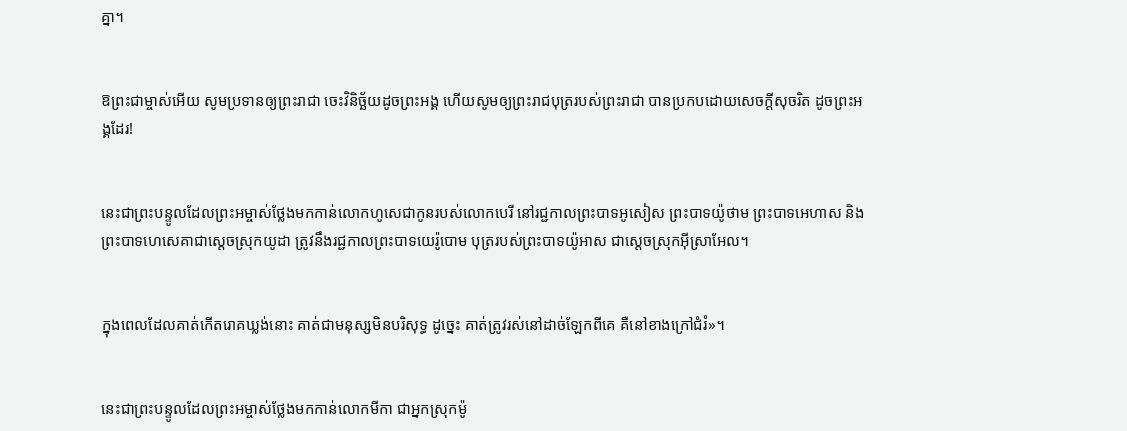គ្នា។


ឱព្រះ‌ជាម្ចាស់អើយ សូមប្រទានឲ្យព្រះ‌រាជា ចេះវិនិច្ឆ័យដូចព្រះអង្គ ហើយសូមឲ្យព្រះ‌រាជ‌បុត្ររបស់ព្រះ‌រាជា បានប្រកបដោយសេចក្ដីសុចរិត ដូចព្រះអង្គដែរ!


នេះជាព្រះ‌បន្ទូលដែលព្រះ‌អម្ចាស់ថ្លែងមកកាន់លោកហូសេជាកូនរបស់លោកបេរី នៅរជ្ជកាលព្រះ‌បាទអូសៀស ព្រះ‌បាទយ៉ូថាម ព្រះ‌បាទអេហាស និងព្រះ‌បាទហេ‌សេគាជាស្ដេចស្រុកយូដា ត្រូវនឹងរជ្ជកាលព្រះ‌បាទយេរ៉ូ‌បោម បុត្ររបស់ព្រះ‌បាទយ៉ូអាស ជាស្ដេចស្រុកអ៊ីស្រា‌អែល។


ក្នុងពេលដែលគាត់កើតរោគឃ្លង់នោះ គាត់ជាមនុស្សមិនបរិសុទ្ធ ដូច្នេះ គាត់ត្រូវរស់នៅដាច់ឡែកពីគេ គឺនៅខាងក្រៅជំរំ»។


នេះជាព្រះ‌បន្ទូលដែលព្រះ‌អម្ចាស់ថ្លែងមកកាន់លោកមីកា ជាអ្នកស្រុកម៉ូ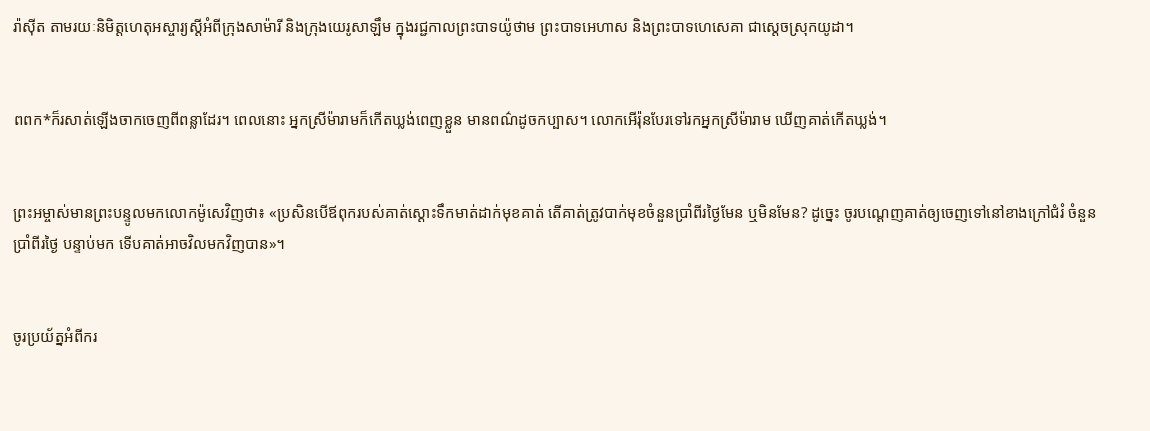រ៉ា‌ស៊ីត តាមរយៈនិមិត្ត‌ហេតុអស្ចារ្យស្ដីអំពីក្រុងសាម៉ារី និងក្រុងយេរូ‌សាឡឹម ក្នុងរជ្ជកាលព្រះ‌បាទយ៉ូថាម ព្រះ‌បាទអេហាស និងព្រះ‌បាទហេ‌សេគា ជាស្ដេចស្រុកយូដា។


ពពក*ក៏រសាត់ឡើងចាកចេញពីពន្លាដែរ។ ពេលនោះ អ្នកស្រីម៉ារាមក៏កើតឃ្លង់ពេញខ្លួន មានពណ៌ដូចកប្បាស។ លោកអើរ៉ុនបែរទៅរកអ្នកស្រីម៉ារាម ឃើញគាត់កើតឃ្លង់។


ព្រះ‌អម្ចាស់មានព្រះ‌បន្ទូលមកលោកម៉ូសេវិញថា៖ «ប្រសិនបើឪពុករបស់គាត់ស្ដោះទឹកមាត់ដាក់មុខគាត់ តើគាត់ត្រូវបាក់មុខចំនួនប្រាំ‌ពីរថ្ងៃមែន ឬមិនមែន? ដូច្នេះ ចូរបណ្ដេញគាត់ឲ្យចេញទៅនៅខាងក្រៅជំរំ ចំនួនប្រាំ‌ពីរថ្ងៃ បន្ទាប់មក ទើបគាត់អាចវិលមកវិញបាន»។


ចូរប្រយ័ត្នអំពីករ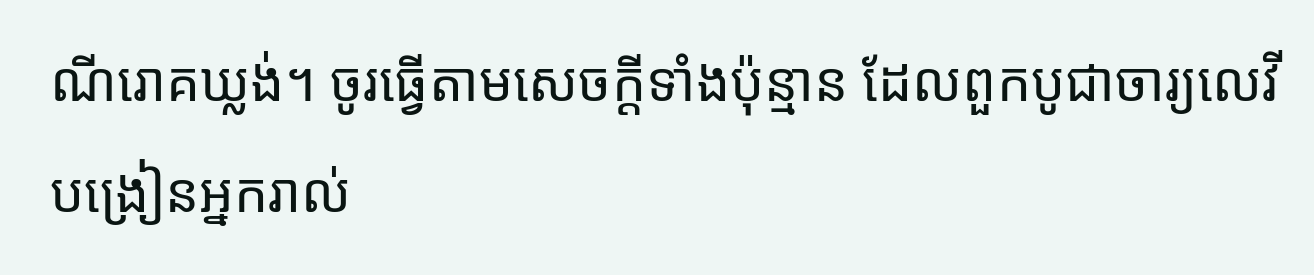ណីរោគឃ្លង់។ ចូរធ្វើតាមសេចក្ដីទាំងប៉ុន្មាន ដែលពួកបូជា‌ចារ្យលេវីបង្រៀនអ្នករាល់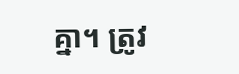គ្នា។ ត្រូវ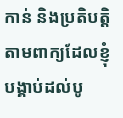កាន់ និងប្រតិបត្តិ តាមពាក្យដែលខ្ញុំបង្គាប់ដល់បូ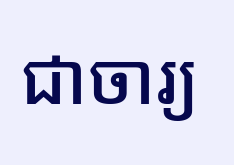ជា‌ចារ្យ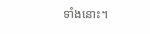ទាំងនោះ។